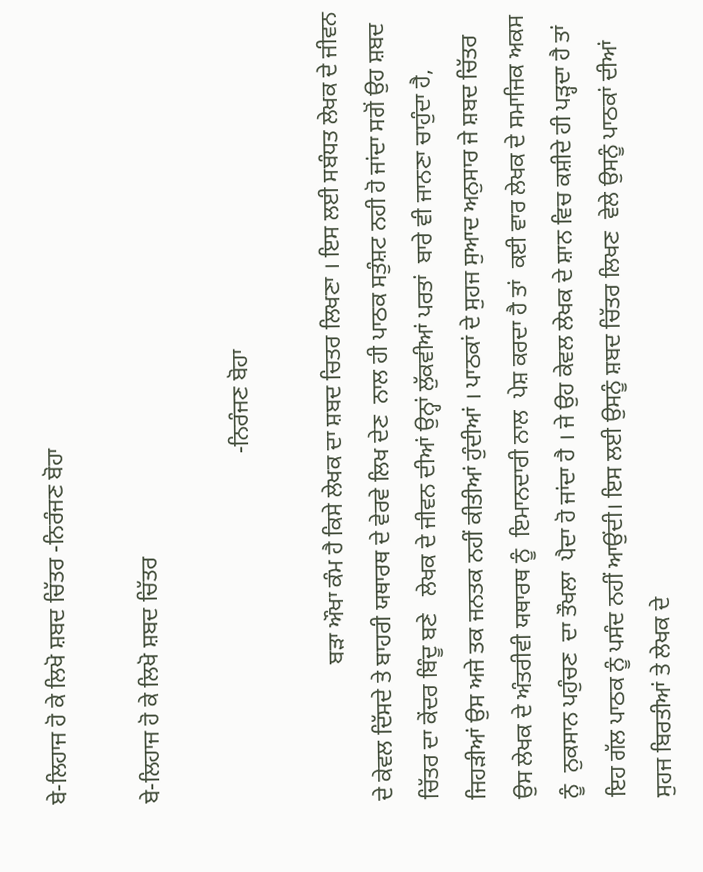ਬੇ-ਲਿਹਾਜ ਹੋ ਕੇ ਲਿਖੋ ਸ਼ਬਦ ਚਿੱਤਰ -ਨਿਰੰਜਣ ਬੋਹਾ

ਬੇ-ਲਿਹਾਜ ਹੋ ਕੇ ਲਿਖੋ ਸ਼ਬਦ ਚਿੱਤਰ

                                                             -ਨਿਰੰਜਣ ਬੋਹਾ

                        ਬੜਾ ਔਖਾ ਕੰਮ ਹੈ ਕਿਸੇ ਲੇਖਕ ਦਾ ਸ਼ਬਦ ਚਿਤਰ ਲਿਖਣਾ । ਇਸ ਲਈ ਸਬੰਧਤ ਲੇਖਕ ਦੇ ਜੀਵਨ ਦੇ ਕੇਵਲ ਦਿੱਸਦੇ ਤੇ ਬਾਹਰੀ ਯਥਾਰਥ ਦੇ ਵੇਰਵੇ ਲਿਖ ਦੇਣ  ਨਾਲ ਹੀ ਪਾਠਕ ਸਤੁੰਸ਼ਟ ਨਹੀ ਹੋ ਜਾਂਦਾ ਸਗੋਂ ਉਹ ਸ਼ਬਦ ਚਿੱਤਰ ਦਾ ਕੇਂਦਰ ਬਿੰਦੂ ਬਣੇ   ਲੇਖਕ ਦੇ ਜੀਵਨ ਦੀਆਂ ਉਨ੍ਹਾਂ ਲੁੱਕਵੀਆਂ ਪਰਤਾਂ  ਬਾਰੇ ਵੀ ਜਾਨਣਾ ਚਾਹੁੰਦਾ ਹੈ, ਜਿਹੜੀਆਂ ਉਸ ਅਜੇ ਤਕ ਜਨਤਕ ਨਹੀਂ ਕੀਤੀਆਂ ਹੁੰਦੀਆਂ । ਪਾਠਕਾਂ ਦੇ ਸੁਹਜ ਸੁਆਦ ਅਨੁਸਾਰ ਜੇ ਸ਼ਬਦ ਚਿੱਤਰ  ਉਸ ਲੇਖਕ ਦੇ ਅੰਤਰੀਵੀ ਯਥਾਰਥ ਨੂੰ  ਇਮਾਨਦਾਰੀ ਨਾਲ  ਪੇਸ਼ ਕਰਦਾ ਹੈ ਤਾਂ  ਕਈ ਵਾਰ ਲੇਖਕ ਦੇ ਸਮਾਜਿਕ ਅਕਸ ਨੂੰ  ਨੁਕਸਾਨ ਪਹੁੰਚਣ  ਦਾ ਤੌਖਲਾ  ਪੈਦਾ ਹੋ ਜਾਂਦਾ ਹੈ । ਜੇ ਉਹ ਕੇਵਲ ਲੇਖਕ ਦੇ ਸ਼ਾਨ ਵਿਚ ਕਸ਼ੀਦੇ ਹੀ ਪੜ੍ਹਦਾ ਹੈ ਤਾਂ ਇਹ ਗੱਲ ਪਾਠਕ ਨੂੰ ਪਸੰਦ ਨਹੀਂ ਆਉਂਦੀ। ਇਸ ਲਈ ਉਸਨੂੰ ਸ਼ਬਦ ਚਿੱਤਰ ਲਿਖਣ  ਵੇਲੇ ਉਸਨੂੰ ਪਾਠਕਾਂ ਦੀਆਂ ਸੁਹਜ ਬਿਰਤੀਆਂ ਤੇ ਲੇਖਕ ਦੇ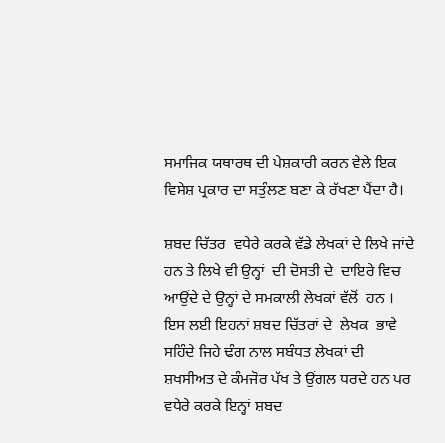ਸਮਾਜਿਕ ਯਥਾਰਥ ਦੀ ਪੇਸ਼ਕਾਰੀ ਕਰਨ ਵੇਲੇ ਇਕ ਵਿਸੇਸ਼ ਪ੍ਰਕਾਰ ਦਾ ਸਤੁੰਲਣ ਬਣਾ ਕੇ ਰੱਖਣਾ ਪੈਂਦਾ ਹੈ।

ਸ਼ਬਦ ਚਿੱਤਰ  ਵਧੇਰੇ ਕਰਕੇ ਵੱਡੇ ਲੇਖਕਾਂ ਦੇ ਲਿਖੇ ਜਾਂਦੇ  ਹਨ ਤੇ ਲਿਖੇ ਵੀ ਉਨ੍ਹਾਂ  ਦੀ ਦੋਸਤੀ ਦੇ  ਦਾਇਰੇ ਵਿਚ ਆਉਂਦੇ ਦੇ ਉਨ੍ਹਾਂ ਦੇ ਸਮਕਾਲੀ ਲੇਖਕਾਂ ਵੱਲੋਂ  ਹਨ । ਇਸ ਲਈ ਇਹਨਾਂ ਸ਼ਬਦ ਚਿੱਤਰਾਂ ਦੇ  ਲੇਖਕ  ਭਾਵੇ ਸਹਿੰਦੇ ਜਿਹੇ ਢੰਗ ਨਾਲ ਸਬੰਧਤ ਲੇਖਕਾਂ ਦੀ ਸ਼ਖਸੀਅਤ ਦੇ ਕੰਮਜੋਰ ਪੱਖ ਤੇ ਉਂਗਲ ਧਰਦੇ ਹਨ ਪਰ ਵਧੇਰੇ ਕਰਕੇ ਇਨ੍ਹਾਂ ਸ਼ਬਦ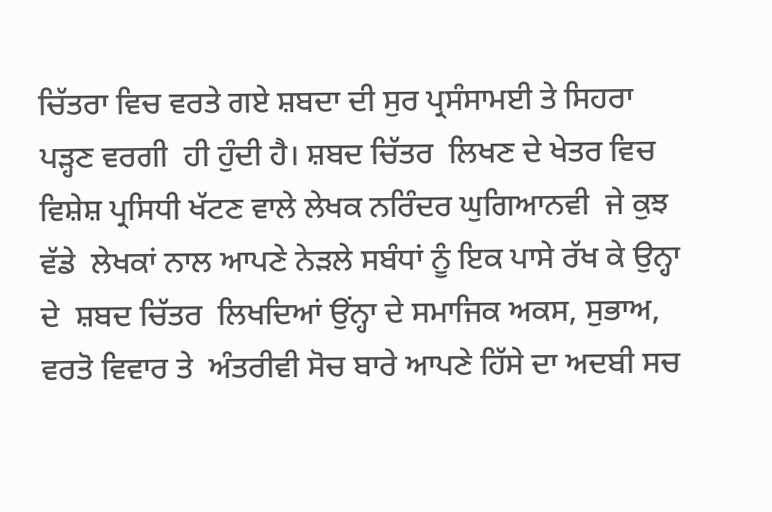ਚਿੱਤਰਾ ਵਿਚ ਵਰਤੇ ਗਏ ਸ਼ਬਦਾ ਦੀ ਸੁਰ ਪ੍ਰਸੰਸਾਮਈ ਤੇ ਸਿਹਰਾ ਪੜ੍ਹਣ ਵਰਗੀ  ਹੀ ਹੁੰਦੀ ਹੈ। ਸ਼ਬਦ ਚਿੱਤਰ  ਲਿਖਣ ਦੇ ਖੇਤਰ ਵਿਚ ਵਿਸ਼ੇਸ਼ ਪ੍ਰਸਿਧੀ ਖੱਟਣ ਵਾਲੇ ਲੇਖਕ ਨਰਿੰਦਰ ਘੁਗਿਆਨਵੀ  ਜੇ ਕੁਝ ਵੱਡੇ  ਲੇਖਕਾਂ ਨਾਲ ਆਪਣੇ ਨੇੜਲੇ ਸਬੰਧਾਂ ਨੂੰ ਇਕ ਪਾਸੇ ਰੱਖ ਕੇ ਉਨ੍ਹਾ ਦੇ  ਸ਼ਬਦ ਚਿੱਤਰ  ਲਿਖਦਿਆਂ ਉਂਨ੍ਹਾ ਦੇ ਸਮਾਜਿਕ ਅਕਸ, ਸੁਭਾਅ,  ਵਰਤੋ ਵਿਵਾਰ ਤੇ  ਅੰਤਰੀਵੀ ਸੋਚ ਬਾਰੇ ਆਪਣੇ ਹਿੱਸੇ ਦਾ ਅਦਬੀ ਸਚ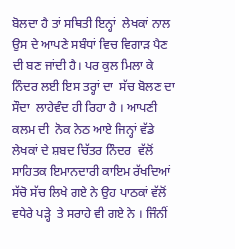ਬੋਲਦਾ ਹੈ ਤਾਂ ਸਥਿਤੀ ਇਨ੍ਹਾਂ  ਲੇਖਕਾਂ ਨਾਲ ਉਸ ਦੇ ਆਪਣੇ ਸਬੰਧਾਂ ਵਿਚ ਵਿਗਾੜ ਪੈਣ ਦੀ ਬਣ ਜਾਂਦੀ ਹੈ। ਪਰ ਕੁਲ ਮਿਲਾ ਕੇ ਨਿੰਦਰ ਲਈ ਇਸ ਤਰ੍ਹਾਂ ਦਾ  ਸੱਚ ਬੋਲਣ ਦਾ ਸੌਦਾ  ਲਾਹੇਵੰਦ ਹੀ ਰਿਹਾ ਹੈ । ਆਪਣੀ ਕਲਮ ਦੀ  ਨੋਕ ਨੇਠ ਆਏ ਜਿਨ੍ਹਾਂ ਵੱਡੇ ਲੇਖਕਾਂ ਦੇ ਸ਼ਬਦ ਚਿੱਤਰ ਨਿੰਦਰ  ਵੱਲੋਂ ਸਾਹਿਤਕ ਇਮਾਨਦਾਰੀ ਕਾਇਮ ਰੱਖਦਿਆਂ  ਸੱਚੋ ਸੱਚ ਲਿਖੇ ਗਏ ਨੇ ਉਹ ਪਾਠਕਾਂ ਵੱਲੋਂ ਵਧੇਰੇ ਪੜ੍ਹੇ  ਤੇ ਸਰਾਹੇ ਵੀ ਗਏ ਨੇ । ਜਿੰਨੀਂ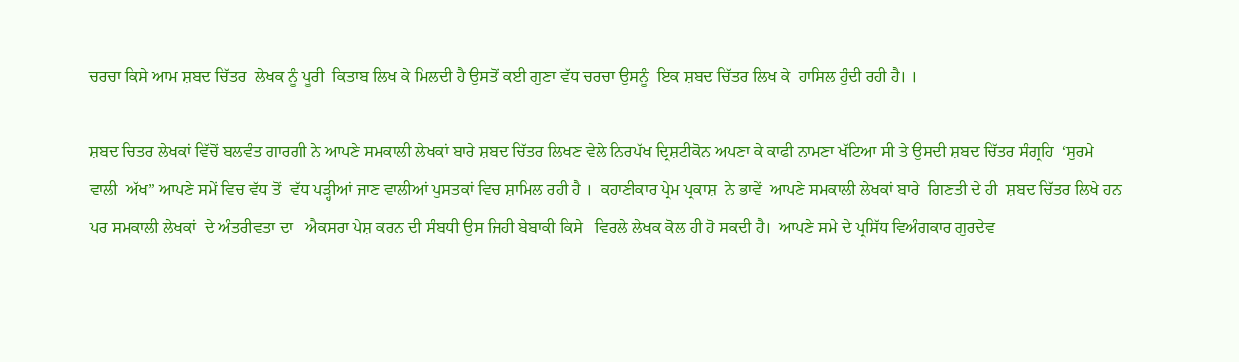ਚਰਚਾ ਕਿਸੇ ਆਮ ਸ਼ਬਦ ਚਿੱਤਰ  ਲੇਖਕ ਨੂੰ ਪੂਰੀ  ਕਿਤਾਬ ਲਿਖ ਕੇ ਮਿਲਦੀ ਹੈ ਉਸਤੋਂ ਕਈ ਗੁਣਾ ਵੱਧ ਚਰਚਾ ਉਸਨੂੰ  ਇਕ ਸ਼ਬਦ ਚਿੱਤਰ ਲਿਖ ਕੇ  ਹਾਸਿਲ ਹੁੰਦੀ ਰਹੀ ਹੈ। ।

ਸ਼ਬਦ ਚਿਤਰ ਲੇਖਕਾਂ ਵਿੱਚੋਂ ਬਲਵੰਤ ਗਾਰਗੀ ਨੇ ਆਪਣੇ ਸਮਕਾਲੀ ਲੇਖਕਾਂ ਬਾਰੇ ਸ਼ਬਦ ਚਿੱਤਰ ਲਿਖਣ ਵੇਲੇ ਨਿਰਪੱਖ ਦ੍ਰਿਸ਼ਟੀਕੋਨ ਅਪਣਾ ਕੇ ਕਾਫੀ ਨਾਮਣਾ ਖੱਟਿਆ ਸੀ ਤੇ ਉਸਦੀ ਸ਼ਬਦ ਚਿੱਤਰ ਸੰਗ੍ਰਹਿ  ‘ਸੁਰਮੇ ਵਾਲੀ  ਅੱਖ” ਆਪਣੇ ਸਮੇਂ ਵਿਚ ਵੱਧ ਤੋਂ  ਵੱਧ ਪੜ੍ਹੀਆਂ ਜਾਣ ਵਾਲੀਆਂ ਪੁਸਤਕਾਂ ਵਿਚ ਸ਼ਾਮਿਲ ਰਹੀ ਹੈ ।  ਕਹਾਣੀਕਾਰ ਪ੍ਰੇਮ ਪ੍ਰਕਾਸ਼  ਨੇ ਭਾਵੇਂ  ਆਪਣੇ ਸਮਕਾਲੀ ਲੇਖਕਾਂ ਬਾਰੇ  ਗਿਣਤੀ ਦੇ ਹੀ  ਸ਼ਬਦ ਚਿੱਤਰ ਲਿਖੇ ਹਨ ਪਰ ਸਮਕਾਲੀ ਲੇਖਕਾਂ  ਦੇ ਅੰਤਰੀਵਤਾ ਦਾ   ਐਕਸਰਾ ਪੇਸ਼ ਕਰਨ ਦੀ ਸੰਬਧੀ ਉਸ ਜਿਹੀ ਬੇਬਾਕੀ ਕਿਸੇ   ਵਿਰਲੇ ਲੇਖਕ ਕੋਲ ਹੀ ਹੋ ਸਕਦੀ ਹੈ।  ਆਪਣੇ ਸਮੇ ਦੇ ਪ੍ਰਸਿੱਧ ਵਿਅੰਗਕਾਰ ਗੁਰਦੇਵ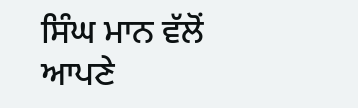ਸਿੰਘ ਮਾਨ ਵੱਲੋਂ ਆਪਣੇ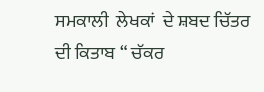ਸਮਕਾਲੀ  ਲੇਖਕਾਂ  ਦੇ ਸ਼ਬਦ ਚਿੱਤਰ ਦੀ ਕਿਤਾਬ “ ਚੱਕਰ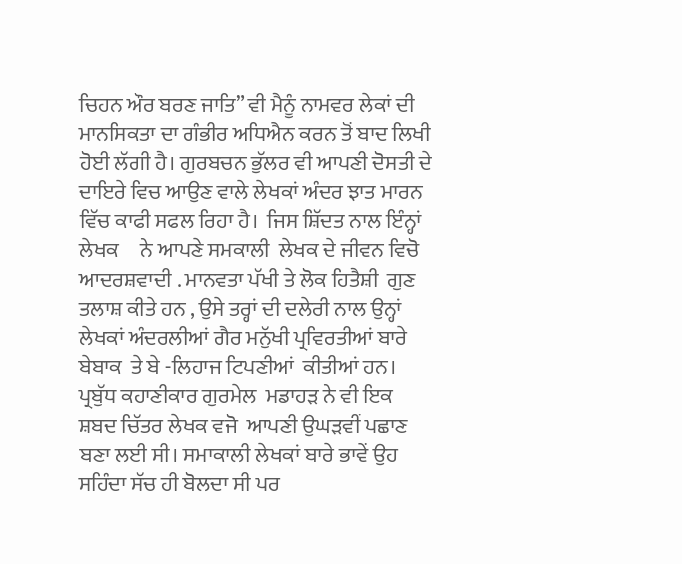ਚਿਹਨ ਔਰ ਬਰਣ ਜਾਤਿ” ਵੀ ਮੈਨੂੰ ਨਾਮਵਰ ਲੇਕਾਂ ਦੀ ਮਾਨਸਿਕਤਾ ਦਾ ਗੰਭੀਰ ਅਧਿਐਨ ਕਰਨ ਤੋਂ ਬਾਦ ਲਿਖੀ ਹੋਈ ਲੱਗੀ ਹੈ। ਗੁਰਬਚਨ ਭੁੱਲਰ ਵੀ ਆਪਣੀ ਦੋਸਤੀ ਦੇ ਦਾਇਰੇ ਵਿਚ ਆਉਣ ਵਾਲੇ ਲੇਖਕਾਂ ਅੰਦਰ ਝਾਤ ਮਾਰਨ ਵਿੱਚ ਕਾਫੀ ਸਫਲ ਰਿਹਾ ਹੈ।  ਜਿਸ ਸ਼ਿੱਦਤ ਨਾਲ ਇੰਨ੍ਹਾਂ ਲੇਖਕ     ਨੇ ਆਪਣੇ ਸਮਕਾਲੀ  ਲੇਖਕ ਦੇ ਜੀਵਨ ਵਿਚੋ  ਆਦਰਸ਼ਵਾਦੀ . ਮਾਨਵਤਾ ਪੱਖੀ ਤੇ ਲੋਕ ਹਿਤੈਸ਼ੀ  ਗੁਣ ਤਲਾਸ਼ ਕੀਤੇ ਹਨ , ਉਸੇ ਤਰ੍ਹਾਂ ਦੀ ਦਲੇਰੀ ਨਾਲ ਉਨ੍ਹਾਂ  ਲੇਖਕਾਂ ਅੰਦਰਲੀਆਂ ਗੈਰ ਮਨੁੱਖੀ ਪ੍ਰਵਿਰਤੀਆਂ ਬਾਰੇ  ਬੇਬਾਕ  ਤੇ ਬੇ -ਲਿਹਾਜ ਟਿਪਣੀਆਂ  ਕੀਤੀਆਂ ਹਨ।  ਪ੍ਰਬੁੱਧ ਕਹਾਣੀਕਾਰ ਗੁਰਮੇਲ  ਮਡਾਹੜ ਨੇ ਵੀ ਇਕ  ਸ਼ਬਦ ਚਿੱਤਰ ਲੇਖਕ ਵਜੋ  ਆਪਣੀ ਉਘੜਵੀਂ ਪਛਾਣ ਬਣਾ ਲਈ ਸੀ। ਸਮਾਕਾਲੀ ਲੇਖਕਾਂ ਬਾਰੇ ਭਾਵੇਂ ਉਹ ਸਹਿੰਦਾ ਸੱਚ ਹੀ ਬੋਲਦਾ ਸੀ ਪਰ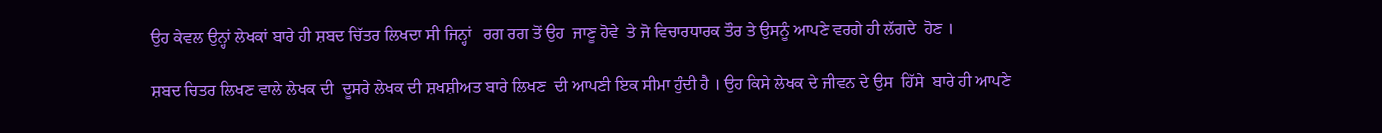ਉਹ ਕੇਵਲ ਉਨ੍ਹਾਂ ਲੇਖਕਾਂ ਬਾਰੇ ਹੀ ਸ਼ਬਦ ਚਿੱਤਰ ਲਿਖਦਾ ਸੀ ਜਿਨ੍ਹਾਂ   ਰਗ ਰਗ ਤੋਂ ਉਹ  ਜਾਣੂ ਹੋਵੇ  ਤੇ ਜੋ ਵਿਚਾਰਧਾਰਕ ਤੌਰ ਤੇ ਉਸਨੂੰ ਆਪਣੇ ਵਰਗੇ ਹੀ ਲੱਗਦੇ  ਹੋਣ ।

ਸ਼ਬਦ ਚਿਤਰ ਲਿਖਣ ਵਾਲੇ ਲੇਖਕ ਦੀ  ਦੂਸਰੇ ਲੇਖਕ ਦੀ ਸ਼ਖਸ਼ੀਅਤ ਬਾਰੇ ਲਿਖਣ  ਦੀ ਆਪਣੀ ਇਕ ਸੀਮਾ ਹੁੰਦੀ ਹੈ । ਉਹ ਕਿਸੇ ਲੇਖਕ ਦੇ ਜੀਵਨ ਦੇ ਉਸ  ਹਿੱਸੇ  ਬਾਰੇ ਹੀ ਆਪਣੇ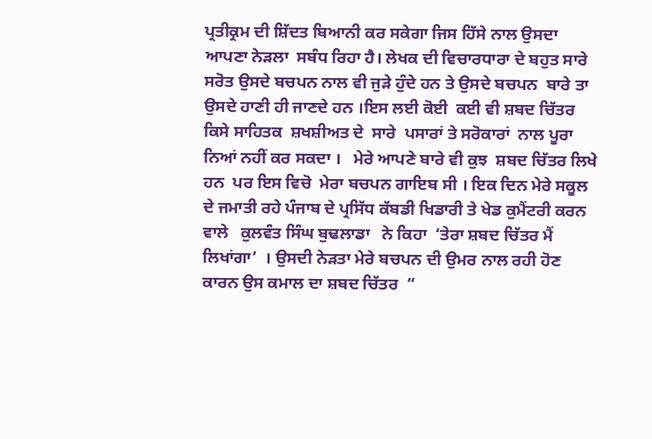ਪ੍ਰਤੀਕ੍ਰਮ ਦੀ ਸ਼ਿੱਦਤ ਬਿਆਨੀ ਕਰ ਸਕੇਗਾ ਜਿਸ ਹਿੱਸੇ ਨਾਲ ਉਸਦਾ ਆਪਣਾ ਨੇੜਲਾ  ਸਬੰਧ ਰਿਹਾ ਹੈ। ਲੇਖਕ ਦੀ ਵਿਚਾਰਧਾਰਾ ਦੇ ਬਹੁਤ ਸਾਰੇ ਸਰੋਤ ਉਸਦੇ ਬਚਪਨ ਨਾਲ ਵੀ ਜੁੜੇ ਹੁੰਦੇ ਹਨ ਤੇ ਉਸਦੇ ਬਚਪਨ  ਬਾਰੇ ਤਾ ਉਸਦੇ ਹਾਣੀ ਹੀ ਜਾਣਦੇ ਹਨ ।ਇਸ ਲਈ ਕੋਈ  ਕਈ ਵੀ ਸ਼ਬਦ ਚਿੱਤਰ ਕਿਸੇ ਸਾਹਿਤਕ  ਸ਼ਖਸ਼ੀਅਤ ਦੇ  ਸਾਰੇ  ਪਸਾਰਾਂ ਤੇ ਸਰੋਕਾਰਾਂ  ਨਾਲ ਪੂਰਾ ਨਿਆਂ ਨਹੀਂ ਕਰ ਸਕਦਾ ।   ਮੇਰੇ ਆਪਣੇ ਬਾਰੇ ਵੀ ਕੁਝ  ਸ਼ਬਦ ਚਿੱਤਰ ਲਿਖੇ ਹਨ  ਪਰ ਇਸ ਵਿਚੋ  ਮੇਰਾ ਬਚਪਨ ਗਾਇਬ ਸੀ । ਇਕ ਦਿਨ ਮੇਰੇ ਸਕੂਲ ਦੇ ਜਮਾਤੀ ਰਹੇ ਪੰਜਾਬ ਦੇ ਪ੍ਰਸਿੱਧ ਕੱਬਡੀ ਖਿਡਾਰੀ ਤੇ ਖੇਡ ਕੁਮੈਂਟਰੀ ਕਰਨ ਵਾਲੇ   ਕੁਲਵੰਤ ਸਿੰਘ ਬੁਢਲਾਡਾ   ਨੇ ਕਿਹਾ  ‘ਤੇਰਾ ਸ਼ਬਦ ਚਿੱਤਰ ਮੈਂ ਲਿਖਾਂਗਾ’  । ਉਸਦੀ ਨੇੜਤਾ ਮੇਰੇ ਬਚਪਨ ਦੀ ਉਮਰ ਨਾਲ ਰਹੀ ਹੋਣ ਕਾਰਨ ਉਸ ਕਮਾਲ ਦਾ ਸ਼ਬਦ ਚਿੱਤਰ  “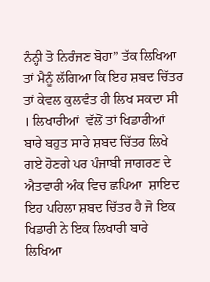ਨੰਨ੍ਹੀ ਤੋ ਨਿਰੰਜਣ ਬੋਹਾ” ਤੱਕ ਲਿਖਿਆ ਤਾਂ ਮੈਨੂੰ ਲੱਗਿਆ ਕਿ ਇਹ ਸ਼ਬਦ ਚਿੱਤਰ ਤਾਂ ਕੇਵਲ ਕੁਲਵੰਤ ਹੀ ਲਿਖ ਸਕਦਾ ਸੀ । ਲਿਖਾਰੀਆਂ  ਵੱਲੋਂ ਤਾਂ ਖਿਡਾਰੀਆਂ ਬਾਰੇ ਬਹੁਤ ਸਾਰੇ ਸ਼ਬਦ ਚਿੱਤਰ ਲਿਖੇ ਗਏ ਹੋਣਗੇ ਪਰ ਪੰਜਾਬੀ ਜਾਗਰਣ ਦੇ ਐਤਵਾਰੀ ਅੰਕ ਵਿਚ ਛਪਿਆ  ਸ਼ਾਇਦ  ਇਹ ਪਹਿਲਾ ਸ਼ਬਦ ਚਿੱਤਰ ਹੈ ਜੋ ਇਕ ਖਿਡਾਰੀ ਨੇ ਇਕ ਲਿਖਾਰੀ ਬਾਰੇ ਲਿਖਿਆ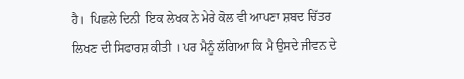ਹੈ।  ਪਿਛਲੇ ਦਿਨੀ  ਇਕ ਲੇਖਕ ਨੇ ਮੇਰੇ ਕੋਲ ਵੀ ਆਪਣਾ ਸ਼ਬਦ ਚਿੱਤਰ ਲਿਖਣ ਦੀ ਸਿਫਾਰਸ਼ ਕੀਤੀ । ਪਰ ਮੈਨੂੰ ਲੱਗਿਆ ਕਿ ਮੈ ਉਸਦੇ ਜੀਵਨ ਦੇ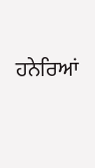ਹਨੇਰਿਆਂ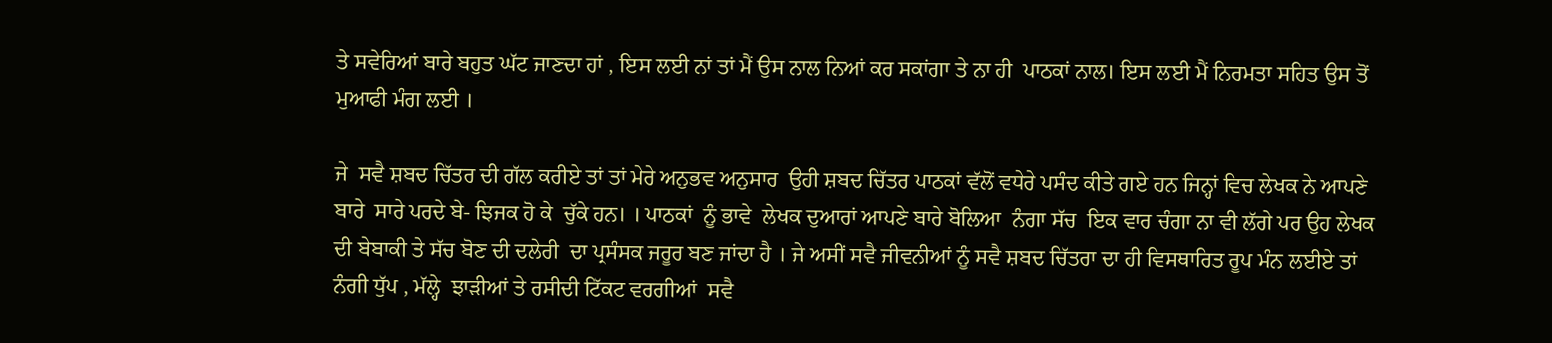ਤੇ ਸਵੇਰਿਆਂ ਬਾਰੇ ਬਹੁਤ ਘੱਟ ਜਾਣਦਾ ਹਾਂ , ਇਸ ਲਈ ਨਾਂ ਤਾਂ ਮੈਂ ਉਸ ਨਾਲ ਨਿਆਂ ਕਰ ਸਕਾਂਗਾ ਤੇ ਨਾ ਹੀ  ਪਾਠਕਾਂ ਨਾਲ। ਇਸ ਲਈ ਮੈਂ ਨਿਰਮਤਾ ਸਹਿਤ ਉਸ ਤੋਂ ਮੁਆਫੀ ਮੰਗ ਲਈ ।

ਜੇ  ਸਵੈ ਸ਼ਬਦ ਚਿੱਤਰ ਦੀ ਗੱਲ ਕਰੀਏ ਤਾਂ ਤਾਂ ਮੇਰੇ ਅਨੁਭਵ ਅਨੁਸਾਰ  ਉਹੀ ਸ਼ਬਦ ਚਿੱਤਰ ਪਾਠਕਾਂ ਵੱਲੋਂ ਵਧੇਰੇ ਪਸੰਦ ਕੀਤੇ ਗਏ ਹਨ ਜਿਨ੍ਹਾਂ ਵਿਚ ਲੇਖਕ ਨੇ ਆਪਣੇ ਬਾਰੇ  ਸਾਰੇ ਪਰਦੇ ਬੇ- ਝਿਜਕ ਹੋ ਕੇ  ਚੁੱਕੇ ਹਨ। । ਪਾਠਕਾਂ  ਨੂੰ ਭਾਵੇ  ਲੇਖਕ ਦੁਆਰਾਂ ਆਪਣੇ ਬਾਰੇ ਬੋਲਿਆ  ਨੰਗਾ ਸੱਚ  ਇਕ ਵਾਰ ਚੰਗਾ ਨਾ ਵੀ ਲੱਗੇ ਪਰ ਉਹ ਲੇਖਕ ਦੀ ਬੇਬਾਕੀ ਤੇ ਸੱਚ ਬੋਣ ਦੀ ਦਲੇਰੀ  ਦਾ ਪ੍ਰਸੰਸਕ ਜਰੂਰ ਬਣ ਜਾਂਦਾ ਹੈ । ਜੇ ਅਸੀਂ ਸਵੈ ਜੀਵਨੀਆਂ ਨੂੰ ਸਵੈ ਸ਼ਬਦ ਚਿੱਤਰਾ ਦਾ ਹੀ ਵਿਸਥਾਰਿਤ ਰੂਪ ਮੰਨ ਲਈਏ ਤਾਂ ਨੰਗੀ ਧੁੱਪ , ਮੱਲ੍ਹੇ  ਝਾੜੀਆਂ ਤੇ ਰਸੀਦੀ ਟਿੱਕਟ ਵਰਗੀਆਂ  ਸਵੈ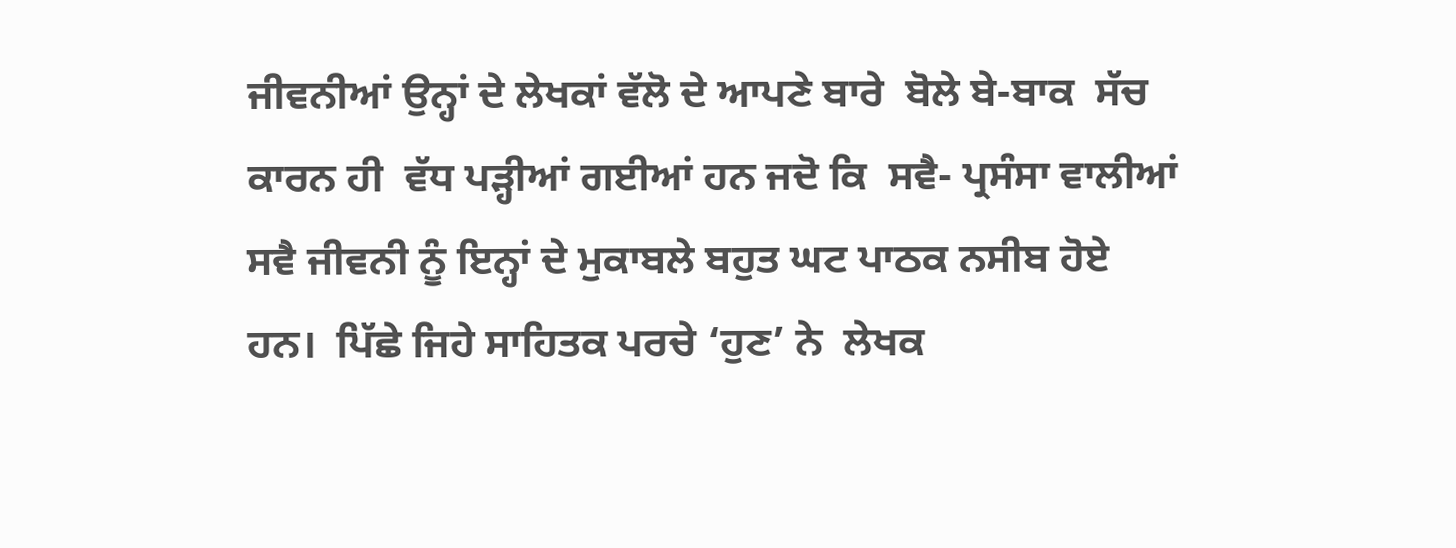ਜੀਵਨੀਆਂ ਉਨ੍ਹਾਂ ਦੇ ਲੇਖਕਾਂ ਵੱਲੋ ਦੇ ਆਪਣੇ ਬਾਰੇ  ਬੋਲੇ ਬੇ-ਬਾਕ  ਸੱਚ ਕਾਰਨ ਹੀ  ਵੱਧ ਪੜ੍ਹੀਆਂ ਗਈਆਂ ਹਨ ਜਦੋ ਕਿ  ਸਵੈ- ਪ੍ਰਸੰਸਾ ਵਾਲੀਆਂ ਸਵੈ ਜੀਵਨੀ ਨੂੰ ਇਨ੍ਹਾਂ ਦੇ ਮੁਕਾਬਲੇ ਬਹੁਤ ਘਟ ਪਾਠਕ ਨਸੀਬ ਹੋਏ ਹਨ।  ਪਿੱਛੇ ਜਿਹੇ ਸਾਹਿਤਕ ਪਰਚੇ ‘ਹੁਣ’ ਨੇ  ਲੇਖਕ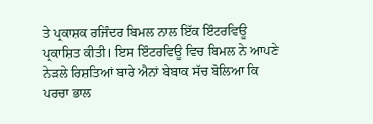ਤੇ ਪ੍ਰਕਾਸ਼ਕ ਰਜਿੰਦਰ ਬਿਮਲ ਨਾਲ ਇੱਕ ਇੰਟਰਵਿਊ ਪ੍ਰਕਾਸ਼ਿਤ ਕੀਤੀ। ਇਸ ਇੰਟਰਵਿਊ ਵਿਚ ਬਿਮਲ ਨੇ ਆਪਣੇ ਨੇੜਲੇ ਰਿਸ਼ਤਿਆਂ ਬਾਰੇ ਐਨਾਂ ਬੇਬਾਕ ਸੱਚ ਬੋਲਿਆ ਕਿ ਪਰਚਾ ਭਾਲ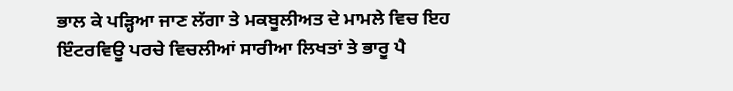ਭਾਲ ਕੇ ਪੜ੍ਹਿਆ ਜਾਣ ਲੱਗਾ ਤੇ ਮਕਬੂਲੀਅਤ ਦੇ ਮਾਮਲੇ ਵਿਚ ਇਹ ਇੰਟਰਵਿਊ ਪਰਚੇ ਵਿਚਲੀਆਂ ਸਾਰੀਆ ਲਿਖਤਾਂ ਤੇ ਭਾਰੂ ਪੈ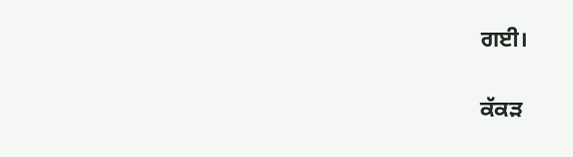ਗਈ।

ਕੱਕੜ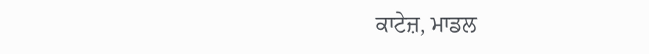ਕਾਟੇਜ਼, ਮਾਡਲ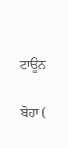ਟਾਊਨ

ਬੋਹਾ (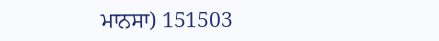ਮਾਨਸਾ) 151503